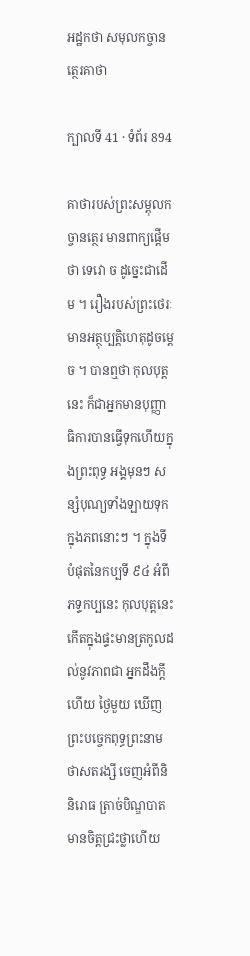អដ្ឋកថា សមុលកច្ចានត្ថេរគាថា

ក្បាលទី 41 · ទំព័រ 894

គាថារបស់ព្រះសម្ពុលកច្ចានត្ថេរ មានពាក្យផ្តើមថា ទេវោ ច ដូច្នេះជាដើម ។ រឿងរបស់ព្រះថេរៈមានអត្ថុប្បត្តិហេតុដូចម្តេច ។ បានឮថា កុលបុត្តនេះ ក៏ជាអ្នកមានបុញ្ញាធិការបានធ្វើទុកហើយក្នុងព្រះពុទ្ធ អង្គមុនៗ សន្សំបុណ្យទាំងឡាយទុកក្នុងភពនោះៗ ។ ក្នុងទីបំផុតនៃកប្បទី ៩៤ អំពីភទ្ទកប្បនេះ កុលបុត្តនេះកើតក្នុងផ្ទះមានត្រកូលដល់នូវភាពជា អ្នកដឹងក្តីហើយ ថ្ងៃមួយ ឃើញព្រះបច្ចេកពុទ្ធព្រះនាមថាសតរង្សី ចេញអំពីនិ និរោធ ត្រាច់បិណ្ឌបាត មានចិត្តជ្រះថ្លាហើយ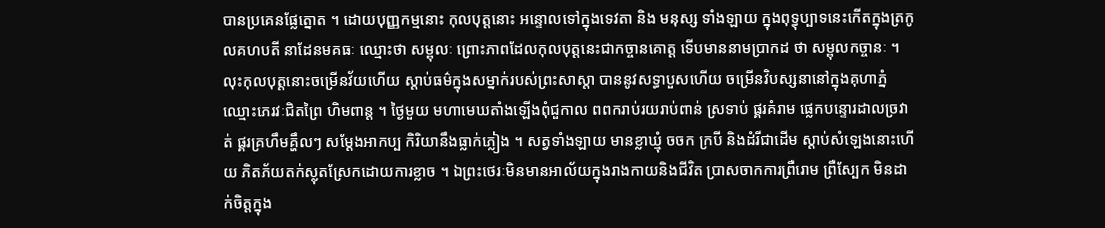បានប្រគេនផ្លែត្នោត ។ ដោយបុញ្ញកម្មនោះ កុលបុត្តនោះ អន្ទោលទៅក្នុងទេវតា និង មនុស្ស ទាំងឡាយ ក្នុងពុទ្ធុប្បាទនេះកើតក្នុងត្រកូលគហបតី នាដែនមគធៈ ឈ្មោះថា សម្ពុលៈ ព្រោះភាពដែលកុលបុត្តនេះជាកច្ចានគោត្ត ទើបមាននាមប្រាកដ ថា សម្ពុលកច្ចានៈ ។ លុះកុលបុត្តនោះចម្រើនវ័យហើយ ស្តាប់ធម៌ក្នុងសម្នាក់របស់ព្រះសាស្តា បាននូវសទ្ធាបួសហើយ ចម្រើនវិបស្សនានៅក្នុងគុហាភ្នំឈ្មោះភេរវៈជិតព្រៃ ហិមពាន្ត ។ ថ្ងៃមួយ មហាមេឃតាំងឡើងពុំជួកាល ពពករាប់រយរាប់ពាន់ ស្រទាប់ ផ្គរគំរាម ផ្លេកបន្ទោរដាលច្រវាត់ ផ្គរគ្រហឹមគ្ហឹលៗ សម្តែងអាកប្ប កិរិយានឹងធ្លាក់ភ្លៀង ។ សត្វទាំងឡាយ មានខ្លាឃ្មុំ ចចក ក្របី និងដំរីជាដើម ស្តាប់សំឡេងនោះហើយ ភិតភ័យតក់ស្លុតស្រែកដោយការខ្លាច ។ ឯព្រះថេរៈមិនមានអាល័យក្នុងរាងកាយនិងជីវិត ប្រាសចាកការព្រឺរោម ព្រឺស្បែក មិនដាក់ចិត្តក្នុង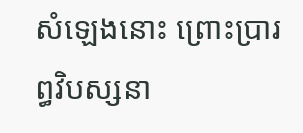សំឡេងនោះ ព្រោះប្រារព្ធវិបស្សនា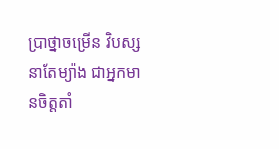ប្រាថ្នាចម្រើន វិបស្សនាតែម្យ៉ាង ជាអ្នកមានចិត្តតាំ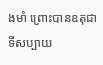ងមាំ ព្រោះបានឧតុជាទីសប្បាយ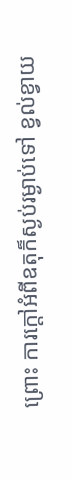ព្រោះ ការក្តៅអំពីឧតុក៏ស្ងប់រម្ងាប់ទៅ ខ្វល់ខ្វាយ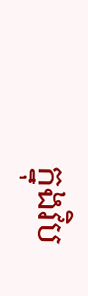ក្នុងវិប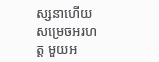ស្សនាហើយសម្រេចអរហត្ត មួយអ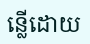ន្លើដោយ